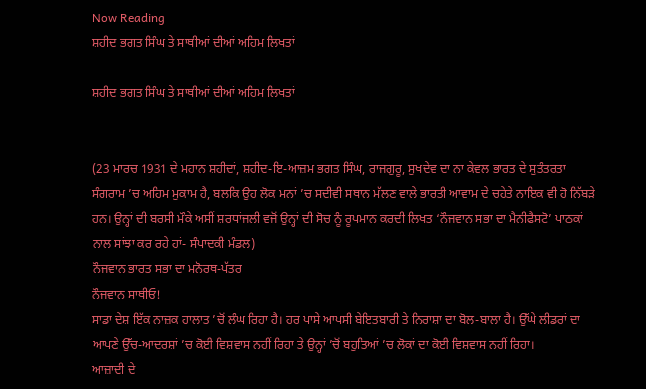Now Reading
ਸ਼ਹੀਦ ਭਗਤ ਸਿੰਘ ਤੇ ਸਾਥੀਆਂ ਦੀਆਂ ਅਹਿਮ ਲਿਖਤਾਂ

ਸ਼ਹੀਦ ਭਗਤ ਸਿੰਘ ਤੇ ਸਾਥੀਆਂ ਦੀਆਂ ਅਹਿਮ ਲਿਖਤਾਂ


(23 ਮਾਰਚ 1931 ਦੇ ਮਹਾਨ ਸ਼ਹੀਦਾਂ, ਸ਼ਹੀਦ-ਇ-ਆਜ਼ਮ ਭਗਤ ਸਿੰਘ, ਰਾਜਗੁਰੂ, ਸੁਖਦੇਵ ਦਾ ਨਾ ਕੇਵਲ ਭਾਰਤ ਦੇ ਸੁਤੰਤਰਤਾ ਸੰਗਰਾਮ ’ਚ ਅਹਿਮ ਮੁਕਾਮ ਹੈ, ਬਲਕਿ ਉਹ ਲੋਕ ਮਨਾਂ ’ਚ ਸਦੀਵੀ ਸਥਾਨ ਮੱਲਣ ਵਾਲੇ ਭਾਰਤੀ ਆਵਾਮ ਦੇ ਚਹੇਤੇ ਨਾਇਕ ਵੀ ਹੋ ਨਿੱਬੜੇ ਹਨ। ਉਨ੍ਹਾਂ ਦੀ ਬਰਸੀ ਮੌਕੇ ਅਸੀਂ ਸ਼ਰਧਾਂਜਲੀ ਵਜੋਂ ਉਨ੍ਹਾਂ ਦੀ ਸੋਚ ਨੂੰ ਰੂਪਮਾਨ ਕਰਦੀ ਲਿਖਤ ‘ਨੌਜਵਾਨ ਸਭਾ ਦਾ ਮੈਨੀਫੈਸਟੋ’ ਪਾਠਕਾਂ ਨਾਲ ਸਾਂਝਾ ਕਰ ਰਹੇ ਹਾਂ- ਸੰਪਾਦਕੀ ਮੰਡਲ)
ਨੌਜਵਾਨ ਭਾਰਤ ਸਭਾ ਦਾ ਮਨੋਰਥ-ਪੱਤਰ
ਨੌਜਵਾਨ ਸਾਥੀਓ!
ਸਾਡਾ ਦੇਸ਼ ਇੱਕ ਨਾਜ਼ਕ ਹਾਲਾਤ ’ਚੋਂ ਲੰਘ ਰਿਹਾ ਹੈ। ਹਰ ਪਾਸੇ ਆਪਸੀ ਬੇਇਤਬਾਰੀ ਤੇ ਨਿਰਾਸ਼ਾ ਦਾ ਬੋਲ-ਬਾਲਾ ਹੈ। ਉੱਘੇ ਲੀਡਰਾਂ ਦਾ ਆਪਣੇ ਉੱਚ-ਆਦਰਸ਼ਾਂ ’ਚ ਕੋਈ ਵਿਸ਼ਵਾਸ ਨਹੀਂ ਰਿਹਾ ਤੇ ਉਨ੍ਹਾਂ ’ਚੋਂ ਬਹੁਤਿਆਂ ’ਚ ਲੋਕਾਂ ਦਾ ਕੋਈ ਵਿਸ਼ਵਾਸ ਨਹੀਂ ਰਿਹਾ।
ਆਜ਼ਾਦੀ ਦੇ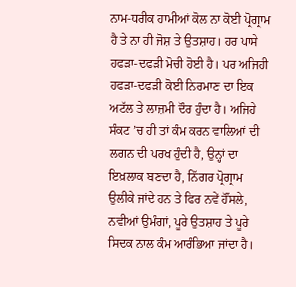ਨਾਮ-ਧਰੀਕ ਹਾਮੀਆਂ ਕੋਲ ਨਾ ਕੋਈ ਪ੍ਰੋਗ੍ਰਾਮ ਹੈ ਤੇ ਨਾ ਹੀ ਜੋਸ਼ ਤੇ ਉਤਸ਼ਾਹ। ਹਰ ਪਾਸੇ ਹਫੜਾ-ਦਫੜੀ ਮੋਚੀ ਹੋਈ ਹੈ। ਪਰ ਅਜਿਹੀ ਹਫੜਾ-ਦਫੜੀ ਕੋਈ ਨਿਰਮਾਣ ਦਾ ਇਕ ਅਟੱਲ ਤੇ ਲਾਜ਼ਮੀ ਦੌਰ ਹੁੰਦਾ ਹੈ। ਅਜਿਹੇ ਸੰਕਟ ’ਚ ਹੀ ਤਾਂ ਕੰਮ ਕਰਨ ਵਾਲਿਆਂ ਦੀ ਲਗਨ ਦੀ ਪਰਖ ਹੁੰਦੀ ਹੈ, ਉਨ੍ਹਾਂ ਦਾ ਇਖ਼ਲਾਕ ਬਣਦਾ ਹੈ, ਨਿੱਗਰ ਪ੍ਰੋਗ੍ਰਾਮ ਉਲੀਕੇ ਜਾਂਦੇ ਹਨ ਤੇ ਫਿਰ ਨਵੇਂ ਹੌਂਸਲੇ, ਨਵੀਆਂ ਉਮੰਗਾਂ, ਪੂਰੇ ਉਤਸ਼ਾਹ ਤੇ ਪੂਰੇ ਸਿਦਕ ਨਾਲ ਕੰਮ ਆਰੰਭਿਆ ਜਾਂਦਾ ਹੈ।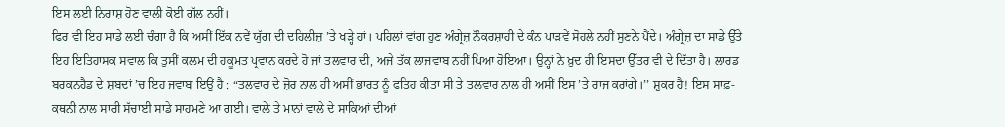ਇਸ ਲਈ ਨਿਰਾਸ਼ ਹੋਣ ਵਾਲੀ ਕੋਈ ਗੱਲ ਨਹੀਂ।
ਫਿਰ ਵੀ ਇਹ ਸਾਡੇ ਲਈ ਚੰਗਾ ਹੈ ਕਿ ਅਸੀਂ ਇੱਕ ਨਵੇਂ ਯੁੱਗ ਦੀ ਦਹਿਲੀਜ਼ ’ਤੇ ਖੜ੍ਹੇ ਹਾਂ। ਪਹਿਲਾਂ ਵਾਂਗ ਹੁਣ ਅੰਗ੍ਰੇਜ਼ ਨੌਕਰਸ਼ਾਹੀ ਦੇ ਕੰਨ ਪਾੜਵੇਂ ਸੋਹਲੇ ਨਹੀਂ ਸੁਣਨੇ ਪੈਂਦੇ। ਅੰਗ੍ਰੇਜ਼ ਦਾ ਸਾਡੇ ਉੱਤੇ ਇਹ ਇਤਿਹਾਸਕ ਸਵਾਲ ਕਿ ਤੁਸੀਂ ਕਲਮ ਦੀ ਹਕੂਮਤ ਪ੍ਰਵਾਨ ਕਰਦੇ ਹੋ ਜਾਂ ਤਲਵਾਰ ਦੀ, ਅਜੇ ਤੱਕ ਲਾਜਵਾਬ ਨਹੀਂ ਪਿਆ ਹੋਇਆ। ਉਨ੍ਹਾਂ ਨੇ ਖ਼ੁਦ ਹੀ ਇਸਦਾ ਉੱਤਰ ਵੀ ਦੇ ਦਿੱਤਾ ਹੈ। ਲਾਰਡ ਬਰਕਨਹੈਡ ਦੇ ਸ਼ਬਦਾਂ ’ਚ ਇਹ ਜਵਾਬ ਇਉਂ ਹੈ : “ਤਲਵਾਰ ਦੇ ਜ਼ੋਰ ਨਾਲ ਹੀ ਅਸੀਂ ਭਾਰਤ ਨੂੰ ਫਤਿਹ ਕੀਤਾ ਸੀ ਤੇ ਤਲਵਾਰ ਨਾਲ ਹੀ ਅਸੀਂ ਇਸ ’ਤੇ ਰਾਜ ਕਰਾਂਗੇ।’’ ਸ਼ੁਕਰ ਹੈ! ਇਸ ਸਾਫ਼-ਕਥਨੀ ਨਾਲ ਸਾਰੀ ਸੱਚਾਈ ਸਾਡੇ ਸਾਹਮਣੇ ਆ ਗਈ। ਵਾਲੇ ਤੇ ਮਾਨਾਂ ਵਾਲੇ ਦੇ ਸਾਕਿਆਂ ਦੀਆਂ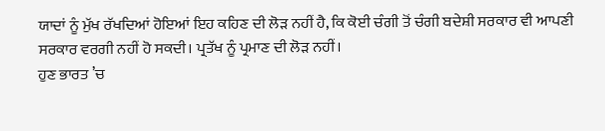ਯਾਦਾਂ ਨੂੰ ਮੁੱਖ ਰੱਖਦਿਆਂ ਹੋਇਆਂ ਇਹ ਕਹਿਣ ਦੀ ਲੋੜ ਨਹੀਂ ਹੈ, ਕਿ ਕੋਈ ਚੰਗੀ ਤੋਂ ਚੰਗੀ ਬਦੇਸ਼ੀ ਸਰਕਾਰ ਵੀ ਆਪਣੀ ਸਰਕਾਰ ਵਰਗੀ ਨਹੀਂ ਹੋ ਸਕਦੀ। ਪ੍ਰਤੱਖ ਨੂੰ ਪ੍ਰਮਾਣ ਦੀ ਲੋੜ ਨਹੀਂ।
ਹੁਣ ਭਾਰਤ ’ਚ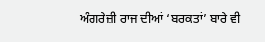ਅੰਗਰੇਜ਼ੀ ਰਾਜ ਦੀਆਂ ‘ਬਰਕਤਾਂ’ ਬਾਰੇ ਵੀ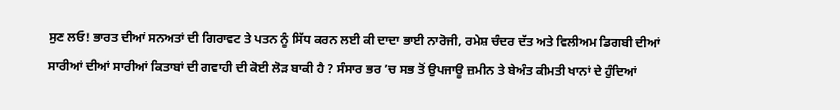ਸੁਣ ਲਓ! ਭਾਰਤ ਦੀਆਂ ਸਨਅਤਾਂ ਦੀ ਗਿਰਾਵਟ ਤੇ ਪਤਨ ਨੂੰ ਸਿੱਧ ਕਰਨ ਲਈ ਕੀ ਦਾਦਾ ਭਾਈ ਨਾਰੋਜੀ, ਰਮੇਸ਼ ਚੰਦਰ ਦੱਤ ਅਤੇ ਵਿਲੀਅਮ ਡਿਗਬੀ ਦੀਆਂ ਸਾਰੀਆਂ ਦੀਆਂ ਸਾਰੀਆਂ ਕਿਤਾਬਾਂ ਦੀ ਗਵਾਹੀ ਦੀ ਕੋਈ ਲੋੜ ਬਾਕੀ ਹੈ ? ਸੰਸਾਰ ਭਰ ’ਚ ਸਭ ਤੋਂ ਉਪਜਾਊ ਜ਼ਮੀਨ ਤੇ ਬੇਅੰਤ ਕੀਮਤੀ ਖਾਨਾਂ ਦੇ ਹੁੰਦਿਆਂ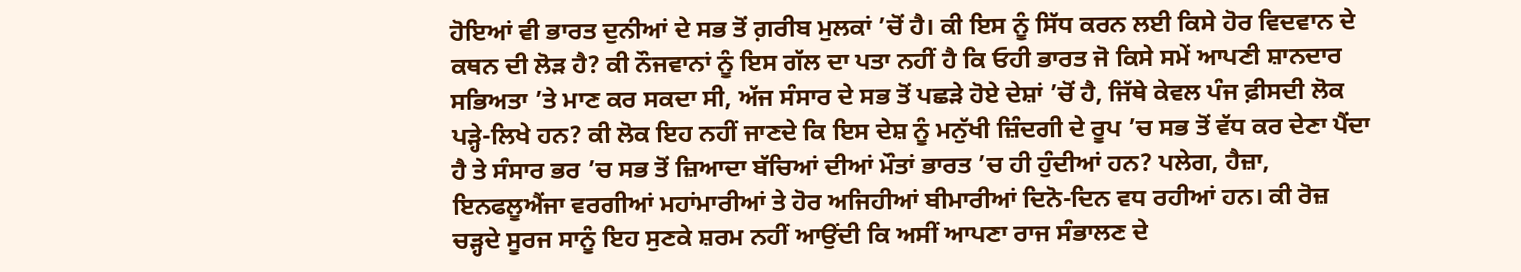ਹੋਇਆਂ ਵੀ ਭਾਰਤ ਦੁਨੀਆਂ ਦੇ ਸਭ ਤੋਂ ਗ਼ਰੀਬ ਮੁਲਕਾਂ ’ਚੋਂ ਹੈ। ਕੀ ਇਸ ਨੂੰ ਸਿੱਧ ਕਰਨ ਲਈ ਕਿਸੇ ਹੋਰ ਵਿਦਵਾਨ ਦੇ ਕਥਨ ਦੀ ਲੋੜ ਹੈ? ਕੀ ਨੌਜਵਾਨਾਂ ਨੂੰ ਇਸ ਗੱਲ ਦਾ ਪਤਾ ਨਹੀਂ ਹੈ ਕਿ ਓਹੀ ਭਾਰਤ ਜੋ ਕਿਸੇ ਸਮੇਂ ਆਪਣੀ ਸ਼ਾਨਦਾਰ ਸਭਿਅਤਾ ’ਤੇ ਮਾਣ ਕਰ ਸਕਦਾ ਸੀ, ਅੱਜ ਸੰਸਾਰ ਦੇ ਸਭ ਤੋਂ ਪਛੜੇ ਹੋਏ ਦੇਸ਼ਾਂ ’ਚੋਂ ਹੈ, ਜਿੱਥੇ ਕੇਵਲ ਪੰਜ ਫ਼ੀਸਦੀ ਲੋਕ ਪੜ੍ਹੇ-ਲਿਖੇ ਹਨ? ਕੀ ਲੋਕ ਇਹ ਨਹੀਂ ਜਾਣਦੇ ਕਿ ਇਸ ਦੇਸ਼ ਨੂੰ ਮਨੁੱਖੀ ਜ਼ਿੰਦਗੀ ਦੇ ਰੂਪ ’ਚ ਸਭ ਤੋਂ ਵੱਧ ਕਰ ਦੇਣਾ ਪੈਂਦਾ ਹੈ ਤੇ ਸੰਸਾਰ ਭਰ ’ਚ ਸਭ ਤੋਂ ਜ਼ਿਆਦਾ ਬੱਚਿਆਂ ਦੀਆਂ ਮੌਤਾਂ ਭਾਰਤ ’ਚ ਹੀ ਹੁੰਦੀਆਂ ਹਨ? ਪਲੇਗ, ਹੈਜ਼ਾ, ਇਨਫਲੂਐਂਜਾ ਵਰਗੀਆਂ ਮਹਾਂਮਾਰੀਆਂ ਤੇ ਹੋਰ ਅਜਿਹੀਆਂ ਬੀਮਾਰੀਆਂ ਦਿਨੋ-ਦਿਨ ਵਧ ਰਹੀਆਂ ਹਨ। ਕੀ ਰੋਜ਼ ਚੜ੍ਹਦੇ ਸੂਰਜ ਸਾਨੂੰ ਇਹ ਸੁਣਕੇ ਸ਼ਰਮ ਨਹੀਂ ਆਉਂਦੀ ਕਿ ਅਸੀਂ ਆਪਣਾ ਰਾਜ ਸੰਭਾਲਣ ਦੇ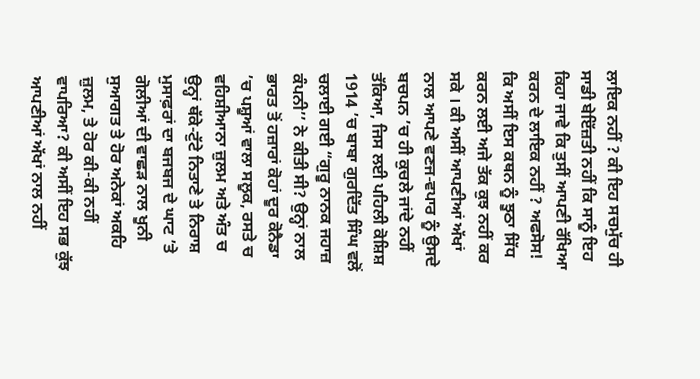ਲਾਇਕ ਨਹੀਂ ? ਕੀ ਇਹ ਸਚਮੁੱਚ ਹੀ ਸਾਡੀ ਬੇਇੱਜ਼ਤੀ ਨਹੀਂ ਕਿ ਸਾਨੂੰ ਇਹ ਕਿਹਾ ਜਾਵੇ ਕਿ ਤੁਸੀਂ ਆਪਣੀ ਰੱਖਿਆ ਕਰਨ ਦੇ ਲਾਇਕ ਨਹੀਂ ? ਅਫਸੋਸ! ਕਿ ਅਸੀਂ ਇਸ ਕਥਨ ਨੂੰ ਝੂਠਾ ਸਿੱਧ ਕਰਨ ਲਈ ਅਜੇ ਤੱਕ ਕੁਝ ਨਹੀਂ ਕਰ ਸਕੇ । ਕੀ ਅਸੀਂ ਆਪਣੀਆਂ ਅੱਖਾਂ ਨਾਲ ਆਪਣੇ ਵਣਜ-ਵਪਾਰ ਨੂੰ ਉਸਦੇ ਬਚਪਨ ’ਚ ਹੀ ਕੁਚਲੇ ਜਾਂਦੇ ਨਹੀਂ ਤੱਕਿਆ, ਜਿਸ ਲਈ ਪਹਿਲੀ ਕੋਸ਼ਿਸ਼ 1914 ’ਚ ਬਾਬਾ ਗੁਰਦਿੱਤ ਸਿੰਘ ਵਲੋਂ ਚਲਾਈ ਗਈ “ਗੁਰੂ ਨਾਨਕ ਜਹਾਜ਼ ਕੰਪਨੀ’’ ਨੇ ਕੀਤੀ ਸੀ? ਉਨ੍ਹਾਂ ਨਾਲ ਭਾਰਤ ਤੋਂ ਹਜ਼ਾਰਾਂ ਕੋਹਾਂ ਦੂਰ ਕੋਨੈਡਾ ’ਚ ਪਸ਼ੂਆਂ ਵਾਲਾ ਸਲੂਕ, ਰਸਤੇ ਚ ਵਹਿਸ਼ੀਆਨਾ ਜ਼ੁਲਮ ਅਤੇ ਅੰਤ ਚ ਉਨ੍ਹਾਂ ਥੱਕੇ-ਟੁੱਟੇ ਨਿਤਾਣੇ ਤੇ ਨਿਰਾਸ਼ ਮੁਸਾਫ਼ਰਾਂ ਦਾ ਬਜਬਜ ਦੇ ਘਾਟ ’ਤੇ ਗੋਲੀਆਂ ਦੀ ਵਾਛੜ ਨਾਲ ਖੂਨੀ ਸੁਆਗਤ ਤੇ ਹੋਰ ਅਨੇਕਾਂ ਅਕਹਿ ਜ਼ੁਲਮ, ਤੇ ਹੋਰ ਕੀ-ਕੀ ਨਹੀਂ ਵਾਪਰਿਆ? ਕੀ ਅਸੀਂ ਇਹ ਸਭ ਕੁੱਝ ਆਪਣੀਆਂ ਅੱਖਾਂ ਨਾਲ ਨਹੀਂ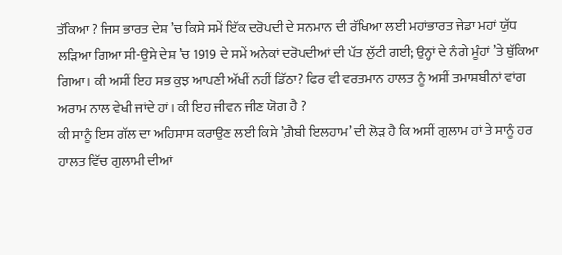ਤੱਕਿਆ ? ਜਿਸ ਭਾਰਤ ਦੇਸ਼ ’ਚ ਕਿਸੇ ਸਮੇਂ ਇੱਕ ਦਰੋਪਦੀ ਦੇ ਸਨਮਾਨ ਦੀ ਰੱਖਿਆ ਲਈ ਮਹਾਂਭਾਰਤ ਜੇਡਾ ਮਹਾਂ ਯੁੱਧ ਲੜਿਆ ਗਿਆ ਸੀ-ਉਸੇ ਦੇਸ਼ ’ਚ 1919 ਦੇ ਸਮੇਂ ਅਨੇਕਾਂ ਦਰੋਪਦੀਆਂ ਦੀ ਪੱਤ ਲੁੱਟੀ ਗਈ; ਉਨ੍ਹਾਂ ਦੇ ਨੰਗੇ ਮੂੰਹਾਂ ’ਤੇ ਥੁੱਕਿਆ ਗਿਆ। ਕੀ ਅਸੀਂ ਇਹ ਸਭ ਕੁਝ ਆਪਣੀ ਅੱਖੀਂ ਨਹੀਂ ਡਿੱਠਾ? ਫਿਰ ਵੀ ਵਰਤਮਾਨ ਹਾਲਤ ਨੂੰ ਅਸੀਂ ਤਮਾਸ਼ਬੀਨਾਂ ਵਾਂਗ ਅਰਾਮ ਨਾਲ ਵੇਖੀ ਜਾਂਦੇ ਹਾਂ। ਕੀ ਇਹ ਜੀਵਨ ਜੀਣ ਯੋਗ ਹੈ ?
ਕੀ ਸਾਨੂੰ ਇਸ ਗੱਲ ਦਾ ਅਹਿਸਾਸ ਕਰਾਉਣ ਲਈ ਕਿਸੇ ’ਗ਼ੈਬੀ ਇਲਹਾਮ’ ਦੀ ਲੋੜ ਹੈ ਕਿ ਅਸੀਂ ਗੁਲਾਮ ਹਾਂ ਤੇ ਸਾਨੂੰ ਹਰ ਹਾਲਤ ਵਿੱਚ ਗੁਲਾਮੀ ਦੀਆਂ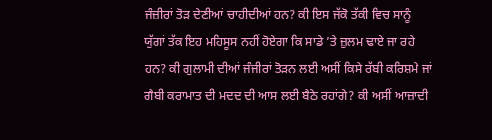ਜੰਜ਼ੀਰਾਂ ਤੋੜ ਦੇਣੀਆਂ ਚਾਹੀਦੀਆਂ ਹਨ? ਕੀ ਇਸ ਜੱਕੋ ਤੱਕੀ ਵਿਚ ਸਾਨੂੰ ਯੁੱਗਾਂ ਤੱਕ ਇਹ ਮਹਿਸੂਸ ਨਹੀਂ ਹੋਏਗਾ ਕਿ ਸਾਡੇ ’ਤੇ ਜ਼ੁਲਮ ਢਾਏ ਜਾ ਰਹੇ ਹਨ? ਕੀ ਗੁਲਾਮੀ ਦੀਆਂ ਜੰਜੀਰਾਂ ਤੋੜਨ ਲਈ ਅਸੀਂ ਕਿਸੇ ਰੱਬੀ ਕਰਿਸ਼ਮੇ ਜਾਂ ਗੈਬੀ ਕਰਾਮਾਤ ਦੀ ਮਦਦ ਦੀ ਆਸ ਲਈ ਬੈਠੇ ਰਹਾਂਗੇ? ਕੀ ਅਸੀਂ ਆਜ਼ਾਦੀ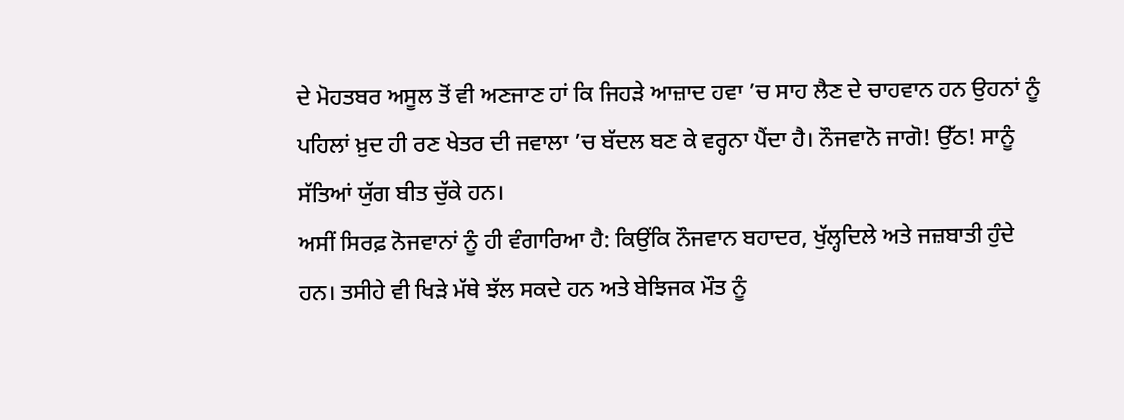ਦੇ ਮੋਹਤਬਰ ਅਸੂਲ ਤੋਂ ਵੀ ਅਣਜਾਣ ਹਾਂ ਕਿ ਜਿਹੜੇ ਆਜ਼ਾਦ ਹਵਾ ’ਚ ਸਾਹ ਲੈਣ ਦੇ ਚਾਹਵਾਨ ਹਨ ਉਹਨਾਂ ਨੂੰ ਪਹਿਲਾਂ ਖ਼ੁਦ ਹੀ ਰਣ ਖੇਤਰ ਦੀ ਜਵਾਲਾ ’ਚ ਬੱਦਲ ਬਣ ਕੇ ਵਰ੍ਹਨਾ ਪੈਂਦਾ ਹੈ। ਨੌਜਵਾਨੋ ਜਾਗੋ! ਉੱਠ! ਸਾਨੂੰ ਸੱਤਿਆਂ ਯੁੱਗ ਬੀਤ ਚੁੱਕੇ ਹਨ।
ਅਸੀਂ ਸਿਰਫ਼ ਨੋਜਵਾਨਾਂ ਨੂੰ ਹੀ ਵੰਗਾਰਿਆ ਹੈ: ਕਿਉਂਕਿ ਨੌਜਵਾਨ ਬਹਾਦਰ, ਖੁੱਲ੍ਹਦਿਲੇ ਅਤੇ ਜਜ਼ਬਾਤੀ ਹੁੰਦੇ ਹਨ। ਤਸੀਹੇ ਵੀ ਖਿੜੇ ਮੱਥੇ ਝੱਲ ਸਕਦੇ ਹਨ ਅਤੇ ਬੇਝਿਜਕ ਮੌਤ ਨੂੰ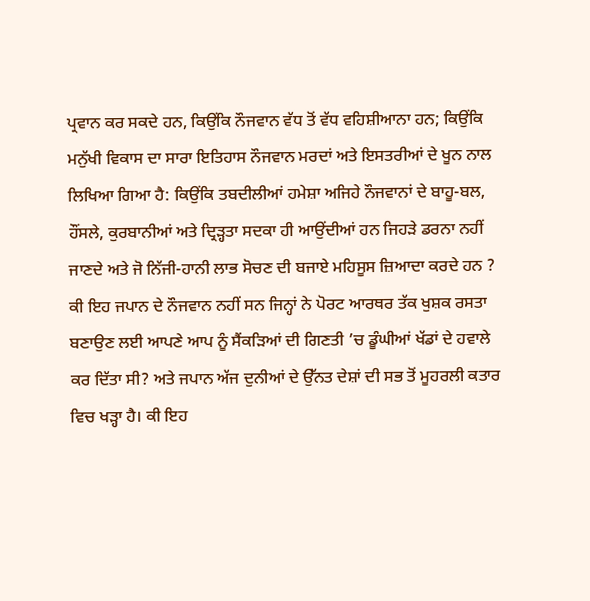ਪ੍ਰਵਾਨ ਕਰ ਸਕਦੇ ਹਨ, ਕਿਉਂਕਿ ਨੌਜਵਾਨ ਵੱਧ ਤੋਂ ਵੱਧ ਵਹਿਸ਼ੀਆਨਾ ਹਨ; ਕਿਉਂਕਿ ਮਨੁੱਖੀ ਵਿਕਾਸ ਦਾ ਸਾਰਾ ਇਤਿਹਾਸ ਨੌਜਵਾਨ ਮਰਦਾਂ ਅਤੇ ਇਸਤਰੀਆਂ ਦੇ ਖੂਨ ਨਾਲ ਲਿਖਿਆ ਗਿਆ ਹੈ: ਕਿਉਂਕਿ ਤਬਦੀਲੀਆਂ ਹਮੇਸ਼ਾ ਅਜਿਹੇ ਨੌਜਵਾਨਾਂ ਦੇ ਬਾਹੂ-ਬਲ, ਹੌਂਸਲੇ, ਕੁਰਬਾਨੀਆਂ ਅਤੇ ਦ੍ਰਿੜ੍ਹਤਾ ਸਦਕਾ ਹੀ ਆਉਂਦੀਆਂ ਹਨ ਜਿਹੜੇ ਡਰਨਾ ਨਹੀਂ ਜਾਣਦੇ ਅਤੇ ਜੋ ਨਿੱਜੀ-ਹਾਨੀ ਲਾਭ ਸੋਚਣ ਦੀ ਬਜਾਏ ਮਹਿਸੂਸ ਜ਼ਿਆਦਾ ਕਰਦੇ ਹਨ ?
ਕੀ ਇਹ ਜਪਾਨ ਦੇ ਨੌਜਵਾਨ ਨਹੀਂ ਸਨ ਜਿਨ੍ਹਾਂ ਨੇ ਪੋਰਟ ਆਰਥਰ ਤੱਕ ਖੁਸ਼ਕ ਰਸਤਾ ਬਣਾਉਣ ਲਈ ਆਪਣੇ ਆਪ ਨੂੰ ਸੈਂਕੜਿਆਂ ਦੀ ਗਿਣਤੀ ’ਚ ਡੂੰਘੀਆਂ ਖੱਡਾਂ ਦੇ ਹਵਾਲੇ ਕਰ ਦਿੱਤਾ ਸੀ? ਅਤੇ ਜਪਾਨ ਅੱਜ ਦੁਨੀਆਂ ਦੇ ਉੱਨਤ ਦੇਸ਼ਾਂ ਦੀ ਸਭ ਤੋਂ ਮੂਹਰਲੀ ਕਤਾਰ ਵਿਚ ਖੜ੍ਹਾ ਹੈ। ਕੀ ਇਹ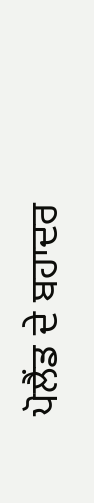ਪੋਲੈਂਡ ਦੇ ਬਹਾਦਰ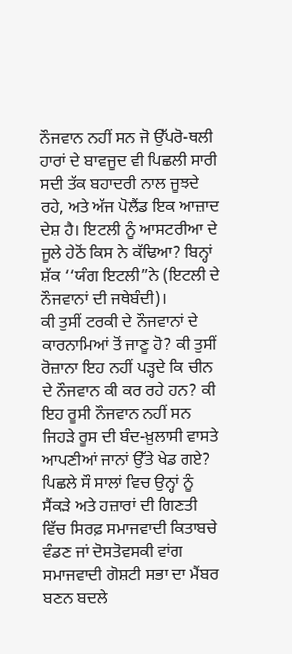ਨੌਜਵਾਨ ਨਹੀਂ ਸਨ ਜੋ ਉੱਪਰੋ-ਥਲੀ ਹਾਰਾਂ ਦੇ ਬਾਵਜੂਦ ਵੀ ਪਿਛਲੀ ਸਾਰੀ ਸਦੀ ਤੱਕ ਬਹਾਦਰੀ ਨਾਲ ਜੂਝਦੇ ਰਹੇ, ਅਤੇ ਅੱਜ ਪੋਲੈਂਡ ਇਕ ਆਜ਼ਾਦ ਦੇਸ਼ ਹੈ। ਇਟਲੀ ਨੂੰ ਆਸਟਰੀਆ ਦੇ ਜੂਲੇ ਹੇਠੋਂ ਕਿਸ ਨੇ ਕੱਢਿਆ? ਬਿਨ੍ਹਾਂ ਸ਼ੱਕ ‘‘ਯੰਗ ਇਟਲੀ”ਨੇ (ਇਟਲੀ ਦੇ ਨੌਜਵਾਨਾਂ ਦੀ ਜਥੇਬੰਦੀ)।
ਕੀ ਤੁਸੀਂ ਟਰਕੀ ਦੇ ਨੌਜਵਾਨਾਂ ਦੇ ਕਾਰਨਾਮਿਆਂ ਤੋਂ ਜਾਣੂ ਹੋ? ਕੀ ਤੁਸੀਂ ਰੋਜ਼ਾਨਾ ਇਹ ਨਹੀਂ ਪੜ੍ਹਦੇ ਕਿ ਚੀਨ ਦੇ ਨੌਜਵਾਨ ਕੀ ਕਰ ਰਹੇ ਹਨ? ਕੀ ਇਹ ਰੂਸੀ ਨੌਜਵਾਨ ਨਹੀਂ ਸਨ ਜਿਹੜੇ ਰੂਸ ਦੀ ਬੰਦ-ਖ਼ੁਲਾਸੀ ਵਾਸਤੇ ਆਪਣੀਆਂ ਜਾਨਾਂ ਉੱਤੇ ਖੇਡ ਗਏ? ਪਿਛਲੇ ਸੌ ਸਾਲਾਂ ਵਿਚ ਉਨ੍ਹਾਂ ਨੂੰ ਸੈਂਕੜੇ ਅਤੇ ਹਜ਼ਾਰਾਂ ਦੀ ਗਿਣਤੀ ਵਿੱਚ ਸਿਰਫ਼ ਸਮਾਜਵਾਦੀ ਕਿਤਾਬਚੇ ਵੰਡਣ ਜਾਂ ਦੋਸਤੋਵਸਕੀ ਵਾਂਗ ਸਮਾਜਵਾਦੀ ਗੋਸ਼ਟੀ ਸਭਾ ਦਾ ਮੈਂਬਰ ਬਣਨ ਬਦਲੇ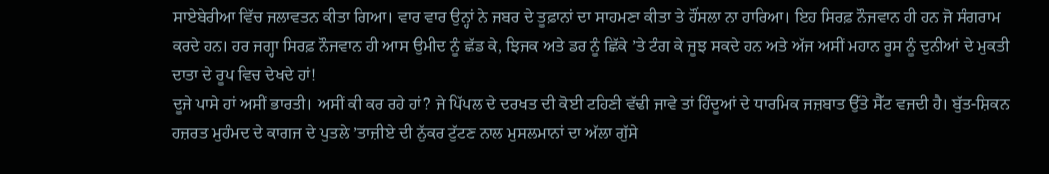ਸਾਏਬੇਰੀਆ ਵਿੱਚ ਜਲਾਵਤਨ ਕੀਤਾ ਗਿਆ। ਵਾਰ ਵਾਰ ਉਨ੍ਹਾਂ ਨੇ ਜਬਰ ਦੇ ਤੂਫ਼ਾਨਾਂ ਦਾ ਸਾਹਮਣਾ ਕੀਤਾ ਤੇ ਹੌਂਸਲਾ ਨਾ ਹਾਰਿਆ। ਇਹ ਸਿਰਫ਼ ਨੌਜਵਾਨ ਹੀ ਹਨ ਜੋ ਸੰਗਰਾਮ ਕਰਦੇ ਹਨ। ਹਰ ਜਗ੍ਹਾ ਸਿਰਫ਼ ਨੌਜਵਾਨ ਹੀ ਆਸ ਉਮੀਦ ਨੂੰ ਛੱਡ ਕੇ, ਝਿਜਕ ਅਤੇ ਡਰ ਨੂੰ ਛਿੱਕੇ ’ਤੇ ਟੰਗ ਕੇ ਜੂਝ ਸਕਦੇ ਹਨ ਅਤੇ ਅੱਜ ਅਸੀਂ ਮਹਾਨ ਰੂਸ ਨੂੰ ਦੁਨੀਆਂ ਦੇ ਮੁਕਤੀ ਦਾਤਾ ਦੇ ਰੂਪ ਵਿਚ ਦੇਖਦੇ ਹਾਂ!
ਦੂਜੇ ਪਾਸੇ ਹਾਂ ਅਸੀਂ ਭਾਰਤੀ। ਅਸੀਂ ਕੀ ਕਰ ਰਹੇ ਹਾਂ? ਜੇ ਪਿੱਪਲ ਦੇ ਦਰਖਤ ਦੀ ਕੋਈ ਟਹਿਣੀ ਵੱਢੀ ਜਾਵੇ ਤਾਂ ਹਿੰਦੂਆਂ ਦੇ ਧਾਰਮਿਕ ਜਜ਼ਬਾਤ ਉੱਤੇ ਸੈੱਟ ਵਜਦੀ ਹੈ। ਬੁੱਤ-ਸ਼ਿਕਨ ਹਜ਼ਰਤ ਮੁਹੰਮਦ ਦੇ ਕਾਗਜ ਦੇ ਪੁਤਲੇ ’ਤਾਜ਼ੀਏ ਦੀ ਨੁੱਕਰ ਟੁੱਟਣ ਨਾਲ ਮੁਸਲਮਾਨਾਂ ਦਾ ਅੱਲਾ ਗੁੱਸੇ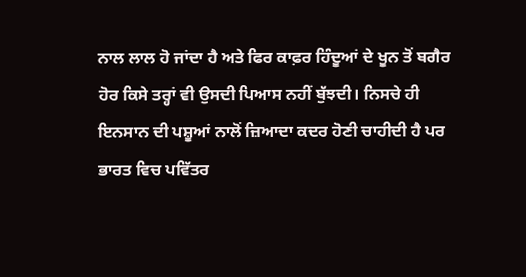ਨਾਲ ਲਾਲ ਹੋ ਜਾਂਦਾ ਹੈ ਅਤੇ ਫਿਰ ਕਾਫ਼ਰ ਹਿੰਦੂਆਂ ਦੇ ਖੂਨ ਤੋਂ ਬਗੈਰ ਹੋਰ ਕਿਸੇ ਤਰ੍ਹਾਂ ਵੀ ਉਸਦੀ ਪਿਆਸ ਨਹੀਂ ਬੁੱਝਦੀ। ਨਿਸਚੇ ਹੀ ਇਨਸਾਨ ਦੀ ਪਸ਼ੂਆਂ ਨਾਲੋਂ ਜ਼ਿਆਦਾ ਕਦਰ ਹੋਣੀ ਚਾਹੀਦੀ ਹੈ ਪਰ ਭਾਰਤ ਵਿਚ ਪਵਿੱਤਰ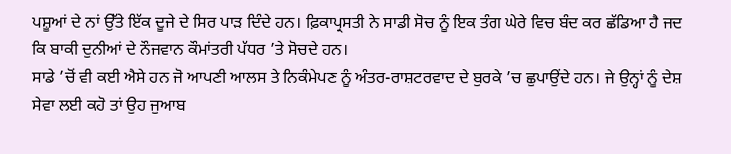ਪਸ਼ੂਆਂ ਦੇ ਨਾਂ ਉੱਤੇ ਇੱਕ ਦੂਜੇ ਦੇ ਸਿਰ ਪਾੜ ਦਿੰਦੇ ਹਨ। ਫ਼ਿਕਾਪ੍ਰਸਤੀ ਨੇ ਸਾਡੀ ਸੋਚ ਨੂੰ ਇਕ ਤੰਗ ਘੇਰੇ ਵਿਚ ਬੰਦ ਕਰ ਛੱਡਿਆ ਹੈ ਜਦ ਕਿ ਬਾਕੀ ਦੁਨੀਆਂ ਦੇ ਨੌਜਵਾਨ ਕੌਮਾਂਤਰੀ ਪੱਧਰ ’ਤੇ ਸੋਚਦੇ ਹਨ।
ਸਾਡੇ ’ਚੋਂ ਵੀ ਕਈ ਐਸੇ ਹਨ ਜੋ ਆਪਣੀ ਆਲਸ ਤੇ ਨਿਕੰਮੇਪਣ ਨੂੰ ਅੰਤਰ-ਰਾਸ਼ਟਰਵਾਦ ਦੇ ਬੁਰਕੇ ’ਚ ਛੁਪਾਉਂਦੇ ਹਨ। ਜੇ ਉਨ੍ਹਾਂ ਨੂੰ ਦੇਸ਼ ਸੇਵਾ ਲਈ ਕਹੋ ਤਾਂ ਉਹ ਜੁਆਬ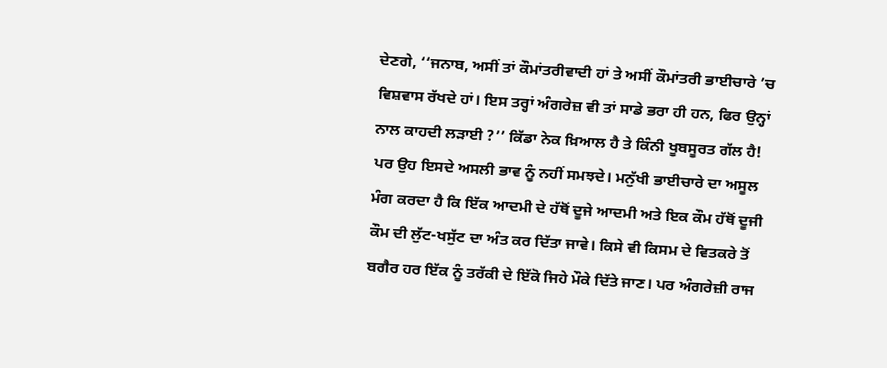ਦੇਣਗੇ, ‘‘ਜਨਾਬ, ਅਸੀਂ ਤਾਂ ਕੌਮਾਂਤਰੀਵਾਦੀ ਹਾਂ ਤੇ ਅਸੀਂ ਕੌਮਾਂਤਰੀ ਭਾਈਚਾਰੇ ’ਚ ਵਿਸ਼ਵਾਸ ਰੱਖਦੇ ਹਾਂ। ਇਸ ਤਰ੍ਹਾਂ ਅੰਗਰੇਜ਼ ਵੀ ਤਾਂ ਸਾਡੇ ਭਰਾ ਹੀ ਹਨ, ਫਿਰ ਉਨ੍ਹਾਂ ਨਾਲ ਕਾਹਦੀ ਲੜਾਈ ?’’ ਕਿੱਡਾ ਨੇਕ ਖ਼ਿਆਲ ਹੈ ਤੇ ਕਿੰਨੀ ਖੂਬਸੂਰਤ ਗੱਲ ਹੈ! ਪਰ ਉਹ ਇਸਦੇ ਅਸਲੀ ਭਾਵ ਨੂੰ ਨਹੀਂ ਸਮਝਦੇ। ਮਨੁੱਖੀ ਭਾਈਚਾਰੇ ਦਾ ਅਸੂਲ ਮੰਗ ਕਰਦਾ ਹੈ ਕਿ ਇੱਕ ਆਦਮੀ ਦੇ ਹੱਥੋਂ ਦੂਜੇ ਆਦਮੀ ਅਤੇ ਇਕ ਕੌਮ ਹੱਥੋਂ ਦੂਜੀ ਕੌਮ ਦੀ ਲੁੱਟ-ਖਸੁੱਟ ਦਾ ਅੰਤ ਕਰ ਦਿੱਤਾ ਜਾਵੇ। ਕਿਸੇ ਵੀ ਕਿਸਮ ਦੇ ਵਿਤਕਰੇ ਤੋਂ ਬਗੈਰ ਹਰ ਇੱਕ ਨੂੰ ਤਰੱਕੀ ਦੇ ਇੱਕੋ ਜਿਹੇ ਮੌਕੇ ਦਿੱਤੇ ਜਾਣ। ਪਰ ਅੰਗਰੇਜ਼ੀ ਰਾਜ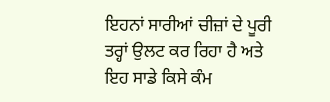ਇਹਨਾਂ ਸਾਰੀਆਂ ਚੀਜ਼ਾਂ ਦੇ ਪੂਰੀ ਤਰ੍ਹਾਂ ਉਲਟ ਕਰ ਰਿਹਾ ਹੈ ਅਤੇ ਇਹ ਸਾਡੇ ਕਿਸੇ ਕੰਮ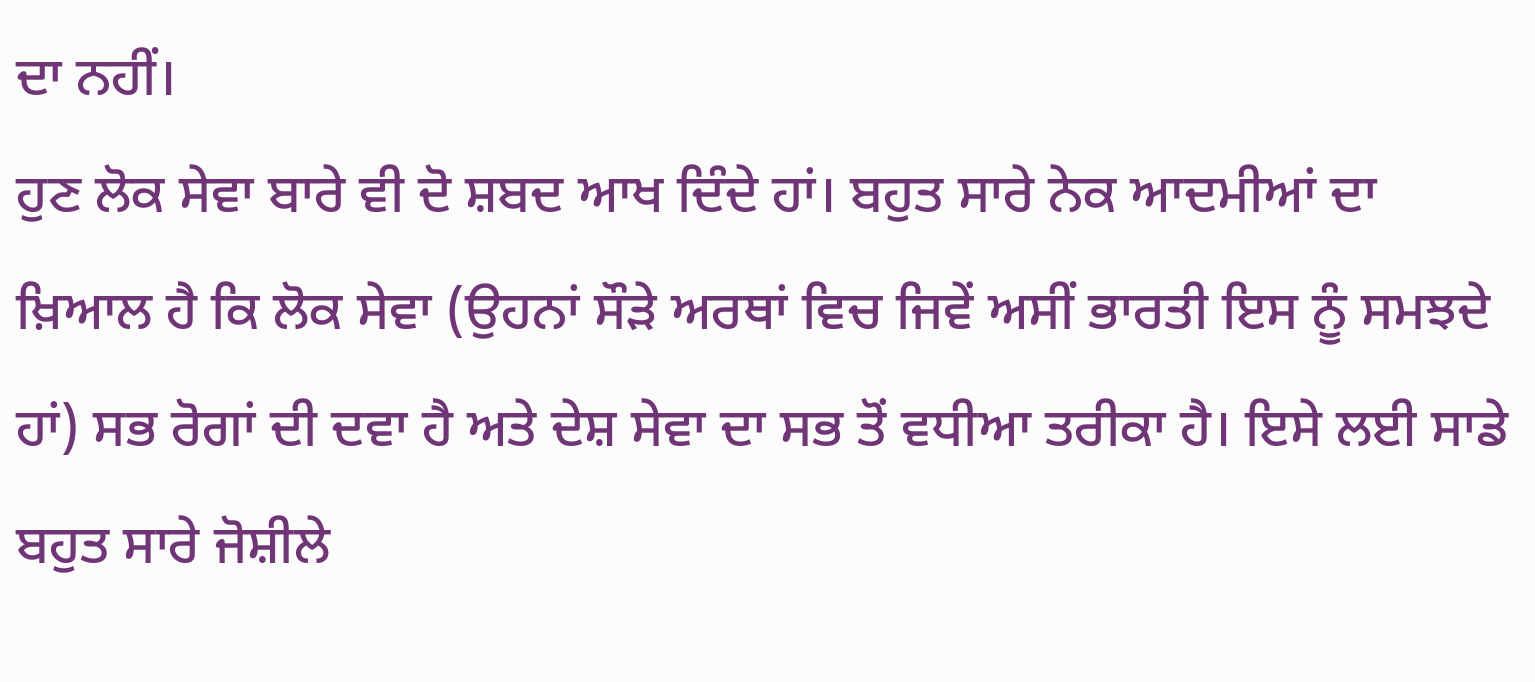ਦਾ ਨਹੀਂ।
ਹੁਣ ਲੋਕ ਸੇਵਾ ਬਾਰੇ ਵੀ ਦੋ ਸ਼ਬਦ ਆਖ ਦਿੰਦੇ ਹਾਂ। ਬਹੁਤ ਸਾਰੇ ਨੇਕ ਆਦਮੀਆਂ ਦਾ ਖ਼ਿਆਲ ਹੈ ਕਿ ਲੋਕ ਸੇਵਾ (ਉਹਨਾਂ ਸੌੜੇ ਅਰਥਾਂ ਵਿਚ ਜਿਵੇਂ ਅਸੀਂ ਭਾਰਤੀ ਇਸ ਨੂੰ ਸਮਝਦੇ ਹਾਂ) ਸਭ ਰੋਗਾਂ ਦੀ ਦਵਾ ਹੈ ਅਤੇ ਦੇਸ਼ ਸੇਵਾ ਦਾ ਸਭ ਤੋਂ ਵਧੀਆ ਤਰੀਕਾ ਹੈ। ਇਸੇ ਲਈ ਸਾਡੇ ਬਹੁਤ ਸਾਰੇ ਜੋਸ਼ੀਲੇ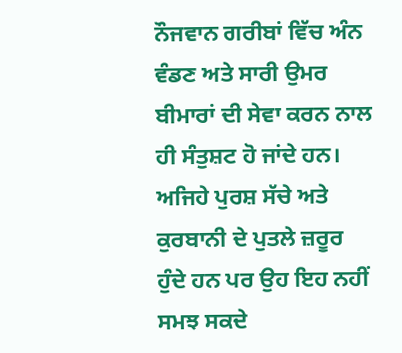ਨੌਜਵਾਨ ਗਰੀਬਾਂ ਵਿੱਚ ਅੰਨ ਵੰਡਣ ਅਤੇ ਸਾਰੀ ਉਮਰ ਬੀਮਾਰਾਂ ਦੀ ਸੇਵਾ ਕਰਨ ਨਾਲ ਹੀ ਸੰਤੁਸ਼ਟ ਹੋ ਜਾਂਦੇ ਹਨ। ਅਜਿਹੇ ਪੁਰਸ਼ ਸੱਚੇ ਅਤੇ ਕੁਰਬਾਨੀ ਦੇ ਪੁਤਲੇ ਜ਼ਰੂਰ ਹੁੰਦੇ ਹਨ ਪਰ ਉਹ ਇਹ ਨਹੀਂ ਸਮਝ ਸਕਦੇ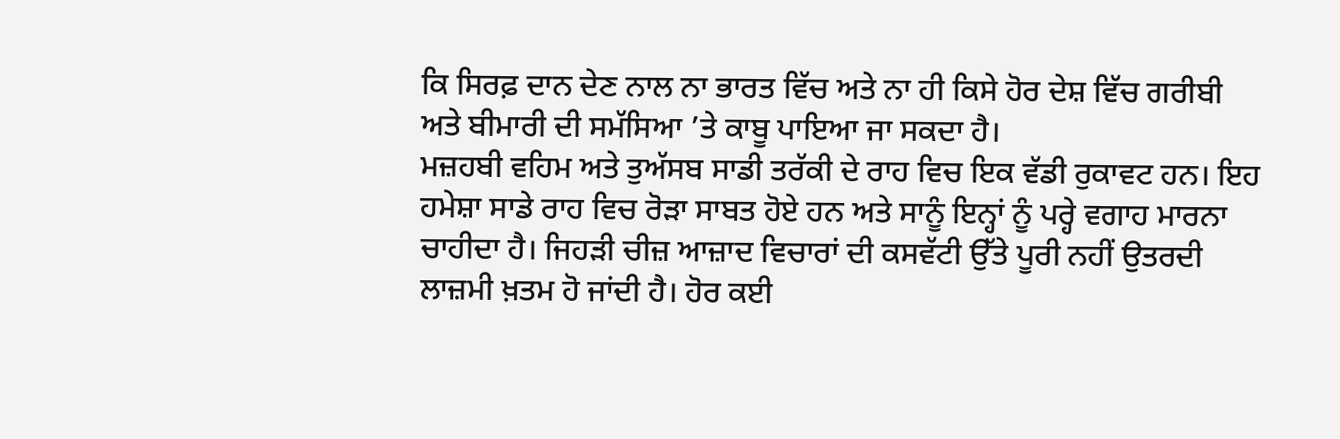ਕਿ ਸਿਰਫ਼ ਦਾਨ ਦੇਣ ਨਾਲ ਨਾ ਭਾਰਤ ਵਿੱਚ ਅਤੇ ਨਾ ਹੀ ਕਿਸੇ ਹੋਰ ਦੇਸ਼ ਵਿੱਚ ਗਰੀਬੀ ਅਤੇ ਬੀਮਾਰੀ ਦੀ ਸਮੱਸਿਆ ’ਤੇ ਕਾਬੂ ਪਾਇਆ ਜਾ ਸਕਦਾ ਹੈ।
ਮਜ਼ਹਬੀ ਵਹਿਮ ਅਤੇ ਤੁਅੱਸਬ ਸਾਡੀ ਤਰੱਕੀ ਦੇ ਰਾਹ ਵਿਚ ਇਕ ਵੱਡੀ ਰੁਕਾਵਟ ਹਨ। ਇਹ ਹਮੇਸ਼ਾ ਸਾਡੇ ਰਾਹ ਵਿਚ ਰੋੜਾ ਸਾਬਤ ਹੋਏ ਹਨ ਅਤੇ ਸਾਨੂੰ ਇਨ੍ਹਾਂ ਨੂੰ ਪਰ੍ਹੇ ਵਗਾਹ ਮਾਰਨਾ ਚਾਹੀਦਾ ਹੈ। ਜਿਹੜੀ ਚੀਜ਼ ਆਜ਼ਾਦ ਵਿਚਾਰਾਂ ਦੀ ਕਸਵੱਟੀ ਉੱਤੇ ਪੂਰੀ ਨਹੀਂ ਉਤਰਦੀ ਲਾਜ਼ਮੀ ਖ਼ਤਮ ਹੋ ਜਾਂਦੀ ਹੈ। ਹੋਰ ਕਈ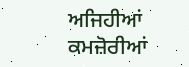ਅਜਿਹੀਆਂ ਕਮਜ਼ੋਰੀਆਂ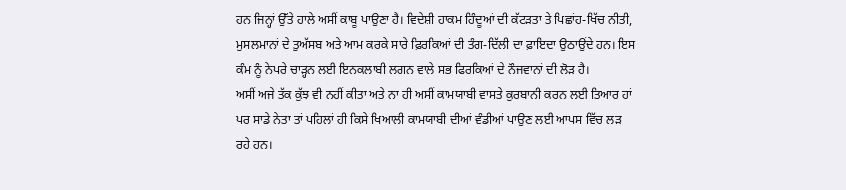ਹਨ ਜਿਨ੍ਹਾਂ ਉੱਤੇ ਹਾਲੇ ਅਸੀਂ ਕਾਬੂ ਪਾਉਣਾ ਹੈ। ਵਿਦੇਸ਼ੀ ਹਾਕਮ ਹਿੰਦੂਆਂ ਦੀ ਕੱਟੜਤਾ ਤੇ ਪਿਛਾਂਹ-ਖਿੱਚ ਨੀਤੀ, ਮੁਸਲਮਾਨਾਂ ਦੇ ਤੁਅੱਸਬ ਅਤੇ ਆਮ ਕਰਕੇ ਸਾਰੇ ਫ਼ਿਰਕਿਆਂ ਦੀ ਤੰਗ-ਦਿੱਲੀ ਦਾ ਫ਼ਾਇਦਾ ਉਠਾਉਂਦੇ ਹਨ। ਇਸ ਕੰਮ ਨੂੰ ਨੇਪਰੇ ਚਾੜ੍ਹਨ ਲਈ ਇਨਕਲਾਬੀ ਲਗਨ ਵਾਲੇ ਸਭ ਫਿਰਕਿਆਂ ਦੇ ਨੌਜਵਾਨਾਂ ਦੀ ਲੋੜ ਹੈ।
ਅਸੀਂ ਅਜੇ ਤੱਕ ਕੁੱਝ ਵੀ ਨਹੀਂ ਕੀਤਾ ਅਤੇ ਨਾ ਹੀ ਅਸੀਂ ਕਾਮਯਾਬੀ ਵਾਸਤੇ ਕੁਰਬਾਨੀ ਕਰਨ ਲਈ ਤਿਆਰ ਹਾਂ ਪਰ ਸਾਡੇ ਨੇਤਾ ਤਾਂ ਪਹਿਲਾਂ ਹੀ ਕਿਸੇ ਖਿਆਲੀ ਕਾਮਯਾਬੀ ਦੀਆਂ ਵੰਡੀਆਂ ਪਾਉਣ ਲਈ ਆਪਸ ਵਿੱਚ ਲੜ ਰਹੇ ਹਨ।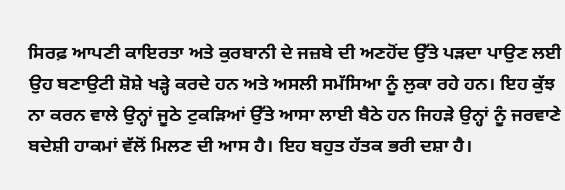ਸਿਰਫ਼ ਆਪਣੀ ਕਾਇਰਤਾ ਅਤੇ ਕੁਰਬਾਨੀ ਦੇ ਜਜ਼ਬੇ ਦੀ ਅਣਹੋਂਦ ਉੱਤੇ ਪੜਦਾ ਪਾਉਣ ਲਈ ਉਹ ਬਣਾਉਟੀ ਸ਼ੋਸ਼ੇ ਖੜ੍ਹੇ ਕਰਦੇ ਹਨ ਅਤੇ ਅਸਲੀ ਸਮੱਸਿਆ ਨੂੰ ਲੁਕਾ ਰਹੇ ਹਨ। ਇਹ ਕੁੱਝ ਨਾ ਕਰਨ ਵਾਲੇ ਉਨ੍ਹਾਂ ਜੂਠੇ ਟੁਕੜਿਆਂ ਉੱਤੇ ਆਸਾ ਲਾਈ ਬੈਠੇ ਹਨ ਜਿਹੜੇ ਉਨ੍ਹਾਂ ਨੂੰ ਜਰਵਾਣੇ ਬਦੇਸ਼ੀ ਹਾਕਮਾਂ ਵੱਲੋਂ ਮਿਲਣ ਦੀ ਆਸ ਹੈ। ਇਹ ਬਹੁਤ ਹੱਤਕ ਭਰੀ ਦਸ਼ਾ ਹੈ।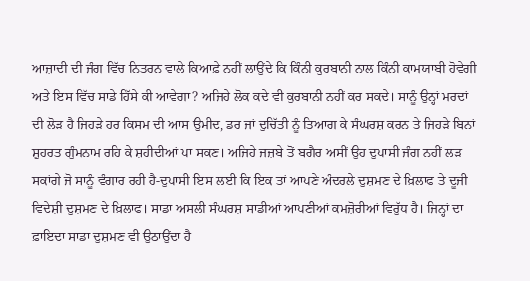ਆਜ਼ਾਦੀ ਦੀ ਜੰਗ ਵਿੱਚ ਨਿਤਰਨ ਵਾਲੇ ਕਿਆਫ਼ੇ ਨਹੀਂ ਲਾਉਂਦੇ ਕਿ ਕਿੰਨੀ ਕੁਰਬਾਨੀ ਨਾਲ ਕਿੰਨੀ ਕਾਮਯਾਬੀ ਹੋਵੇਗੀ ਅਤੇ ਇਸ ਵਿੱਚ ਸਾਡੇ ਹਿੱਸੇ ਕੀ ਆਵੇਗਾ? ਅਜਿਹੇ ਲੋਕ ਕਦੇ ਵੀ ਕੁਰਬਾਨੀ ਨਹੀਂ ਕਰ ਸਕਦੇ। ਸਾਨੂੰ ਉਨ੍ਹਾਂ ਮਰਦਾਂ ਦੀ ਲੋੜ ਹੈ ਜਿਹੜੇ ਹਰ ਕਿਸਮ ਦੀ ਆਸ ਉਮੀਦ, ਡਰ ਜਾਂ ਦੁਚਿੱਤੀ ਨੂੰ ਤਿਆਗ ਕੇ ਸੰਘਰਸ਼ ਕਰਨ ਤੇ ਜਿਹੜੇ ਬਿਨਾਂ ਸ਼ੁਹਰਤ ਗੁੰਮਨਾਮ ਰਹਿ ਕੇ ਸ਼ਹੀਦੀਆਂ ਪਾ ਸਕਣ। ਅਜਿਹੇ ਜਜ਼ਬੇ ਤੋਂ ਬਗੈਰ ਅਸੀਂ ਉਹ ਦੁਪਾਸੀ ਜੰਗ ਨਹੀਂ ਲੜ ਸਕਾਂਗੇ ਜੋ ਸਾਨੂੰ ਵੰਗਾਰ ਰਹੀ ਹੈ-ਦੁਪਾਸੀ ਇਸ ਲਈ ਕਿ ਇਕ ਤਾਂ ਆਪਣੇ ਅੰਦਰਲੇ ਦੁਸ਼ਮਣ ਦੇ ਖ਼ਿਲਾਫ ਤੇ ਦੂਜੀ ਵਿਦੇਸ਼ੀ ਦੁਸ਼ਮਣ ਦੇ ਖ਼ਿਲਾਫ। ਸਾਡਾ ਅਸਲੀ ਸੰਘਰਸ਼ ਸਾਡੀਆਂ ਆਪਣੀਆਂ ਕਮਜ਼ੋਰੀਆਂ ਵਿਰੁੱਧ ਹੈ। ਜਿਨ੍ਹਾਂ ਦਾ ਫ਼ਾਇਦਾ ਸਾਡਾ ਦੁਸ਼ਮਣ ਵੀ ਉਠਾਉਂਦਾ ਹੈ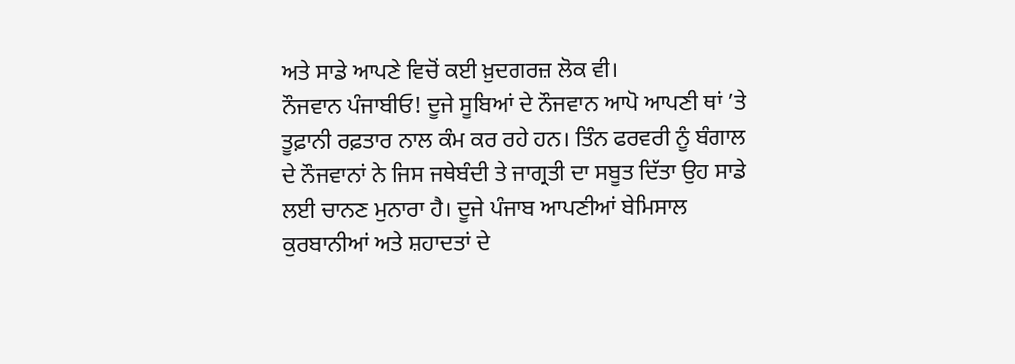ਅਤੇ ਸਾਡੇ ਆਪਣੇ ਵਿਚੋਂ ਕਈ ਖ਼ੁਦਗਰਜ਼ ਲੋਕ ਵੀ।
ਨੌਜਵਾਨ ਪੰਜਾਬੀਓ! ਦੂਜੇ ਸੂਬਿਆਂ ਦੇ ਨੌਜਵਾਨ ਆਪੋ ਆਪਣੀ ਥਾਂ ’ਤੇ ਤੂਫ਼ਾਨੀ ਰਫ਼ਤਾਰ ਨਾਲ ਕੰਮ ਕਰ ਰਹੇ ਹਨ। ਤਿੰਨ ਫਰਵਰੀ ਨੂੰ ਬੰਗਾਲ ਦੇ ਨੌਜਵਾਨਾਂ ਨੇ ਜਿਸ ਜਥੇਬੰਦੀ ਤੇ ਜਾਗ੍ਰਤੀ ਦਾ ਸਬੂਤ ਦਿੱਤਾ ਉਹ ਸਾਡੇ ਲਈ ਚਾਨਣ ਮੁਨਾਰਾ ਹੈ। ਦੂਜੇ ਪੰਜਾਬ ਆਪਣੀਆਂ ਬੇਮਿਸਾਲ ਕੁਰਬਾਨੀਆਂ ਅਤੇ ਸ਼ਹਾਦਤਾਂ ਦੇ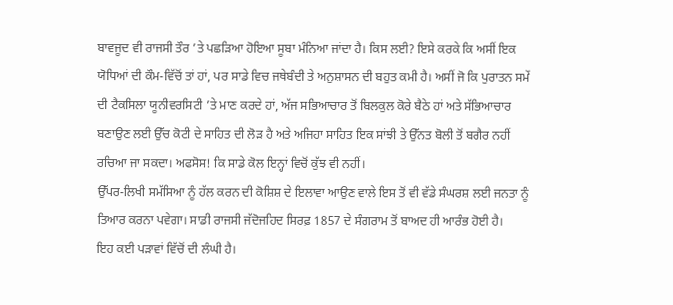ਬਾਵਜੂਦ ਵੀ ਰਾਜਸੀ ਤੌਰ ’ਤੇ ਪਛੜਿਆ ਹੋਇਆ ਸੂਬਾ ਮੰਨਿਆ ਜਾਂਦਾ ਹੈ। ਕਿਸ ਲਈ? ਇਸੇ ਕਰਕੇ ਕਿ ਅਸੀਂ ਇਕ ਯੋਧਿਆਂ ਦੀ ਕੌਮ-ਵਿੱਚੋਂ ਤਾਂ ਹਾਂ, ਪਰ ਸਾਡੇ ਵਿਚ ਜਥੇਬੰਦੀ ਤੇ ਅਨੁਸ਼ਾਸਨ ਦੀ ਬਹੁਤ ਕਮੀ ਹੈ। ਅਸੀਂ ਜੋ ਕਿ ਪੁਰਾਤਨ ਸਮੇਂ ਦੀ ਟੈਕਸਿਲਾ ਯੂਨੀਵਰਸਿਟੀ ’ਤੇ ਮਾਣ ਕਰਦੇ ਹਾਂ, ਅੱਜ ਸਭਿਆਚਾਰ ਤੋਂ ਬਿਲਕੁਲ ਕੋਰੇ ਬੈਠੇ ਹਾਂ ਅਤੇ ਸੱਭਿਆਚਾਰ ਬਣਾਉਣ ਲਈ ਉੱਚ ਕੋਟੀ ਦੇ ਸਾਹਿਤ ਦੀ ਲੋੜ ਹੈ ਅਤੇ ਅਜਿਹਾ ਸਾਹਿਤ ਇਕ ਸਾਂਝੀ ਤੇ ਉੱਨਤ ਬੋਲੀ ਤੋਂ ਬਗੈਰ ਨਹੀਂ ਰਚਿਆ ਜਾ ਸਕਦਾ। ਅਫਸੋਸ! ਕਿ ਸਾਡੇ ਕੋਲ ਇਨ੍ਹਾਂ ਵਿਚੋਂ ਕੁੱਝ ਵੀ ਨਹੀਂ।
ਉੱਪਰ-ਲਿਖੀ ਸਮੱਸਿਆ ਨੂੰ ਹੱਲ ਕਰਨ ਦੀ ਕੋਸ਼ਿਸ਼ ਦੇ ਇਲਾਵਾ ਆਉਣ ਵਾਲੇ ਇਸ ਤੋਂ ਵੀ ਵੱਡੇ ਸੰਘਰਸ਼ ਲਈ ਜਨਤਾ ਨੂੰ ਤਿਆਰ ਕਰਨਾ ਪਵੇਗਾ। ਸਾਡੀ ਰਾਜਸੀ ਜੱਦੋਜਹਿਦ ਸਿਰਫ਼ 1857 ਦੇ ਸੰਗਰਾਮ ਤੋਂ ਬਾਅਦ ਹੀ ਆਰੰਭ ਹੋਈ ਹੈ।
ਇਹ ਕਈ ਪੜਾਵਾਂ ਵਿੱਚੋਂ ਦੀ ਲੰਘੀ ਹੈ।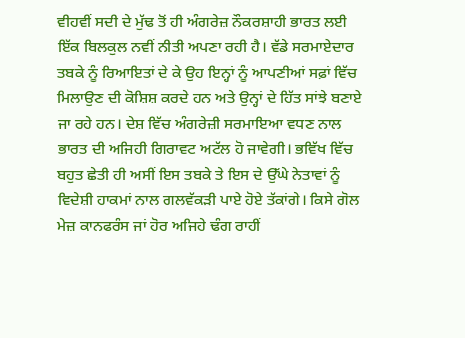ਵੀਹਵੀਂ ਸਦੀ ਦੇ ਮੁੱਢ ਤੋਂ ਹੀ ਅੰਗਰੇਜ਼ ਨੌਕਰਸ਼ਾਹੀ ਭਾਰਤ ਲਈ ਇੱਕ ਬਿਲਕੁਲ ਨਵੀਂ ਨੀਤੀ ਅਪਣਾ ਰਹੀ ਹੈ। ਵੱਡੇ ਸਰਮਾਏਦਾਰ ਤਬਕੇ ਨੂੰ ਰਿਆਇਤਾਂ ਦੇ ਕੇ ਉਹ ਇਨ੍ਹਾਂ ਨੂੰ ਆਪਣੀਆਂ ਸਫ਼ਾਂ ਵਿੱਚ ਮਿਲਾਉਣ ਦੀ ਕੋਸ਼ਿਸ਼ ਕਰਦੇ ਹਨ ਅਤੇ ਉਨ੍ਹਾਂ ਦੇ ਹਿੱਤ ਸਾਂਝੇ ਬਣਾਏ ਜਾ ਰਹੇ ਹਨ। ਦੇਸ਼ ਵਿੱਚ ਅੰਗਰੇਜ਼ੀ ਸਰਮਾਇਆ ਵਧਣ ਨਾਲ ਭਾਰਤ ਦੀ ਅਜਿਹੀ ਗਿਰਾਵਟ ਅਟੱਲ ਹੋ ਜਾਵੇਗੀ। ਭਵਿੱਖ ਵਿੱਚ ਬਹੁਤ ਛੇਤੀ ਹੀ ਅਸੀਂ ਇਸ ਤਬਕੇ ਤੇ ਇਸ ਦੇ ਉੱਘੇ ਨੇਤਾਵਾਂ ਨੂੰ ਵਿਦੇਸ਼ੀ ਹਾਕਮਾਂ ਨਾਲ ਗਲਵੱਕੜੀ ਪਾਏ ਹੋਏ ਤੱਕਾਂਗੇ। ਕਿਸੇ ਗੋਲ ਮੇਜ਼ ਕਾਨਫਰੰਸ ਜਾਂ ਹੋਰ ਅਜਿਹੇ ਢੰਗ ਰਾਹੀਂ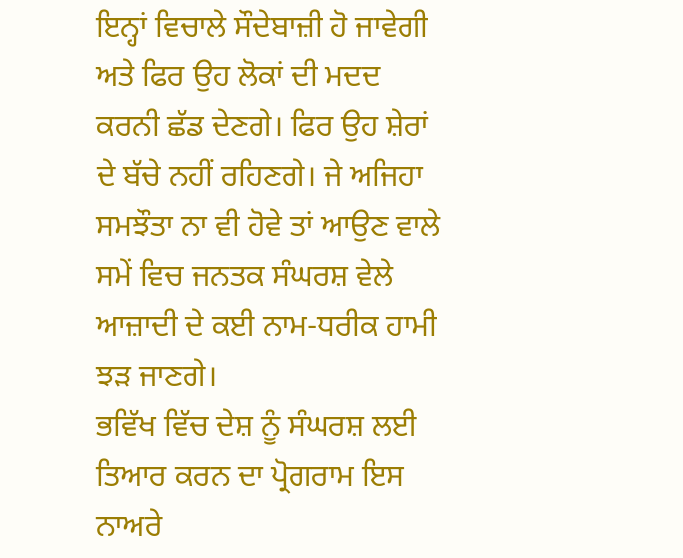ਇਨ੍ਹਾਂ ਵਿਚਾਲੇ ਸੌਦੇਬਾਜ਼ੀ ਹੋ ਜਾਵੇਗੀ ਅਤੇ ਫਿਰ ਉਹ ਲੋਕਾਂ ਦੀ ਮਦਦ ਕਰਨੀ ਛੱਡ ਦੇਣਗੇ। ਫਿਰ ਉਹ ਸ਼ੇਰਾਂ ਦੇ ਬੱਚੇ ਨਹੀਂ ਰਹਿਣਗੇ। ਜੇ ਅਜਿਹਾ ਸਮਝੌਤਾ ਨਾ ਵੀ ਹੋਵੇ ਤਾਂ ਆਉਣ ਵਾਲੇ ਸਮੇਂ ਵਿਚ ਜਨਤਕ ਸੰਘਰਸ਼ ਵੇਲੇ ਆਜ਼ਾਦੀ ਦੇ ਕਈ ਨਾਮ-ਧਰੀਕ ਹਾਮੀ ਝੜ ਜਾਣਗੇ।
ਭਵਿੱਖ ਵਿੱਚ ਦੇਸ਼ ਨੂੰ ਸੰਘਰਸ਼ ਲਈ ਤਿਆਰ ਕਰਨ ਦਾ ਪ੍ਰੋਗਰਾਮ ਇਸ ਨਾਅਰੇ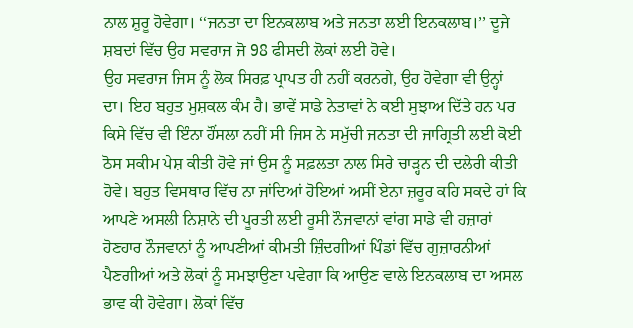ਨਾਲ ਸ਼ੁਰੂ ਹੋਵੇਗਾ। ‘‘ਜਨਤਾ ਦਾ ਇਨਕਲਾਬ ਅਤੇ ਜਨਤਾ ਲਈ ਇਨਕਲਾਬ।’’ ਦੂਜੇ ਸ਼ਬਦਾਂ ਵਿੱਚ ਉਹ ਸਵਰਾਜ ਜੋ 98 ਫੀਸਦੀ ਲੋਕਾਂ ਲਈ ਹੋਵੇ।
ਉਹ ਸਵਰਾਜ ਜਿਸ ਨੂੰ ਲੋਕ ਸਿਰਫ਼ ਪ੍ਰਾਪਤ ਹੀ ਨਹੀਂ ਕਰਨਗੇ, ਉਹ ਹੋਵੇਗਾ ਵੀ ਉਨ੍ਹਾਂ ਦਾ। ਇਹ ਬਹੁਤ ਮੁਸ਼ਕਲ ਕੰਮ ਹੈ। ਭਾਵੇਂ ਸਾਡੇ ਨੇਤਾਵਾਂ ਨੇ ਕਈ ਸੁਝਾਅ ਦਿੱਤੇ ਹਨ ਪਰ ਕਿਸੇ ਵਿੱਚ ਵੀ ਇੰਨਾ ਹੌਂਸਲਾ ਨਹੀਂ ਸੀ ਜਿਸ ਨੇ ਸਮੁੱਚੀ ਜਨਤਾ ਦੀ ਜਾਗ੍ਰਿਤੀ ਲਈ ਕੋਈ ਠੋਸ ਸਕੀਮ ਪੇਸ਼ ਕੀਤੀ ਹੋਵੇ ਜਾਂ ਉਸ ਨੂੰ ਸਫ਼ਲਤਾ ਨਾਲ ਸਿਰੇ ਚਾੜ੍ਹਨ ਦੀ ਦਲੇਰੀ ਕੀਤੀ ਹੋਵੇ। ਬਹੁਤ ਵਿਸਥਾਰ ਵਿੱਚ ਨਾ ਜਾਂਦਿਆਂ ਹੋਇਆਂ ਅਸੀਂ ਏਨਾ ਜ਼ਰੂਰ ਕਹਿ ਸਕਦੇ ਹਾਂ ਕਿ ਆਪਣੇ ਅਸਲੀ ਨਿਸ਼ਾਨੇ ਦੀ ਪੂਰਤੀ ਲਈ ਰੂਸੀ ਨੌਜਵਾਨਾਂ ਵਾਂਗ ਸਾਡੇ ਵੀ ਹਜ਼ਾਰਾਂ ਹੋਣਹਾਰ ਨੌਜਵਾਨਾਂ ਨੂੰ ਆਪਣੀਆਂ ਕੀਮਤੀ ਜ਼ਿੰਦਗੀਆਂ ਪਿੰਡਾਂ ਵਿੱਚ ਗੁਜ਼ਾਰਨੀਆਂ ਪੈਣਗੀਆਂ ਅਤੇ ਲੋਕਾਂ ਨੂੰ ਸਮਝਾਉਣਾ ਪਵੇਗਾ ਕਿ ਆਉਣ ਵਾਲੇ ਇਨਕਲਾਬ ਦਾ ਅਸਲ ਭਾਵ ਕੀ ਹੋਵੇਗਾ। ਲੋਕਾਂ ਵਿੱਚ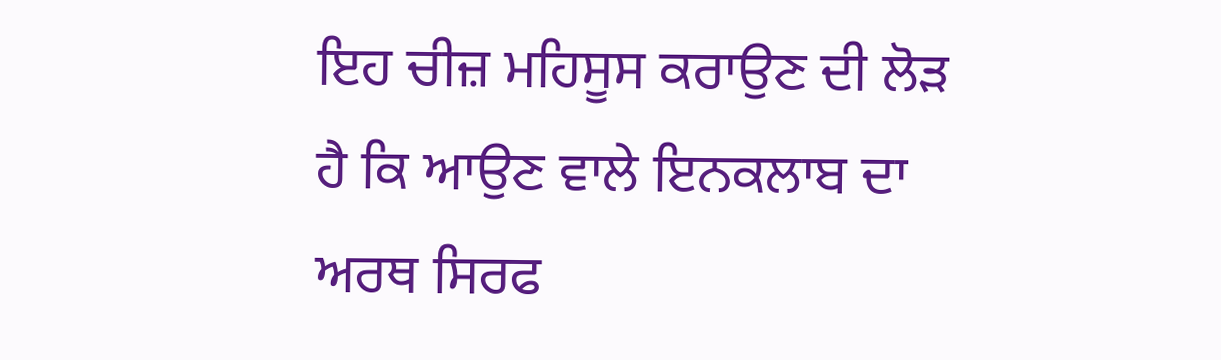ਇਹ ਚੀਜ਼ ਮਹਿਸੂਸ ਕਰਾਉਣ ਦੀ ਲੋੜ ਹੈ ਕਿ ਆਉਣ ਵਾਲੇ ਇਨਕਲਾਬ ਦਾ ਅਰਥ ਸਿਰਫ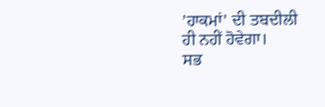’ਹਾਕਮਾਂ’ ਦੀ ਤਬਦੀਲੀ ਹੀ ਨਹੀਂ ਹੋਵੇਗਾ।
ਸਭ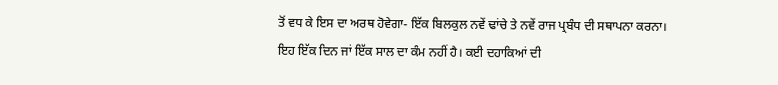ਤੋਂ ਵਧ ਕੇ ਇਸ ਦਾ ਅਰਥ ਹੋਵੇਗਾ- ਇੱਕ ਬਿਲਕੁਲ ਨਵੇਂ ਢਾਂਚੇ ਤੇ ਨਵੇਂ ਰਾਜ ਪ੍ਰਬੰਧ ਦੀ ਸਥਾਪਨਾ ਕਰਨਾ। ਇਹ ਇੱਕ ਦਿਨ ਜਾਂ ਇੱਕ ਸਾਲ ਦਾ ਕੰਮ ਨਹੀਂ ਹੈ। ਕਈ ਦਹਾਕਿਆਂ ਦੀ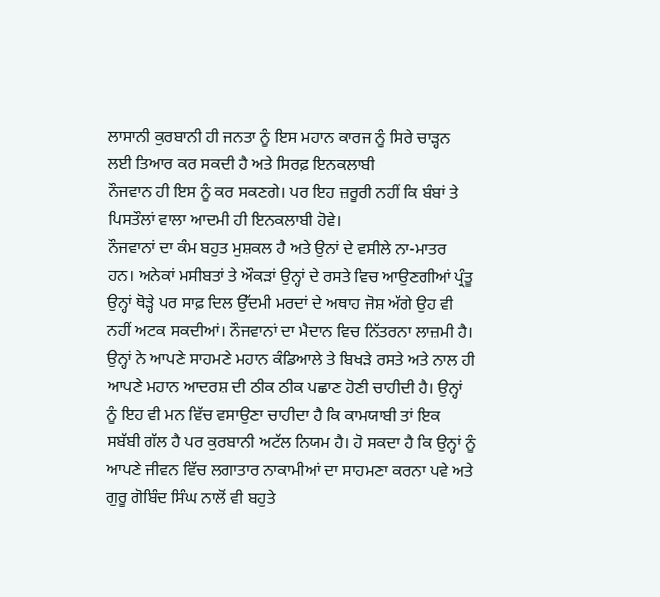ਲਾਸਾਨੀ ਕੁਰਬਾਨੀ ਹੀ ਜਨਤਾ ਨੂੰ ਇਸ ਮਹਾਨ ਕਾਰਜ ਨੂੰ ਸਿਰੇ ਚਾੜ੍ਹਨ ਲਈ ਤਿਆਰ ਕਰ ਸਕਦੀ ਹੈ ਅਤੇ ਸਿਰਫ਼ ਇਨਕਲਾਬੀ
ਨੌਜਵਾਨ ਹੀ ਇਸ ਨੂੰ ਕਰ ਸਕਣਗੇ। ਪਰ ਇਹ ਜ਼ਰੂਰੀ ਨਹੀਂ ਕਿ ਬੰਬਾਂ ਤੇ ਪਿਸਤੌਲਾਂ ਵਾਲਾ ਆਦਮੀ ਹੀ ਇਨਕਲਾਬੀ ਹੋਵੇ।
ਨੌਜਵਾਨਾਂ ਦਾ ਕੰਮ ਬਹੁਤ ਮੁਸ਼ਕਲ ਹੈ ਅਤੇ ਉਨਾਂ ਦੇ ਵਸੀਲੇ ਨਾ-ਮਾਤਰ ਹਨ। ਅਨੇਕਾਂ ਮਸੀਬਤਾਂ ਤੇ ਔਕੜਾਂ ਉਨ੍ਹਾਂ ਦੇ ਰਸਤੇ ਵਿਚ ਆਉਣਗੀਆਂ ਪ੍ਰੰਤੂ ਉਨ੍ਹਾਂ ਥੋੜ੍ਹੇ ਪਰ ਸਾਫ਼ ਦਿਲ ਉੱਦਮੀ ਮਰਦਾਂ ਦੇ ਅਥਾਹ ਜੋਸ਼ ਅੱਗੇ ਉਹ ਵੀ ਨਹੀਂ ਅਟਕ ਸਕਦੀਆਂ। ਨੌਜਵਾਨਾਂ ਦਾ ਮੈਦਾਨ ਵਿਚ ਨਿੱਤਰਨਾ ਲਾਜ਼ਮੀ ਹੈ। ਉਨ੍ਹਾਂ ਨੇ ਆਪਣੇ ਸਾਹਮਣੇ ਮਹਾਨ ਕੰਡਿਆਲੇ ਤੇ ਬਿਖੜੇ ਰਸਤੇ ਅਤੇ ਨਾਲ ਹੀ ਆਪਣੇ ਮਹਾਨ ਆਦਰਸ਼ ਦੀ ਠੀਕ ਠੀਕ ਪਛਾਣ ਹੋਣੀ ਚਾਹੀਦੀ ਹੈ। ਉਨ੍ਹਾਂ ਨੂੰ ਇਹ ਵੀ ਮਨ ਵਿੱਚ ਵਸਾਉਣਾ ਚਾਹੀਦਾ ਹੈ ਕਿ ਕਾਮਯਾਬੀ ਤਾਂ ਇਕ ਸਬੱਬੀ ਗੱਲ ਹੈ ਪਰ ਕੁਰਬਾਨੀ ਅਟੱਲ ਨਿਯਮ ਹੈ। ਹੋ ਸਕਦਾ ਹੈ ਕਿ ਉਨ੍ਹਾਂ ਨੂੰ ਆਪਣੇ ਜੀਵਨ ਵਿੱਚ ਲਗਾਤਾਰ ਨਾਕਾਮੀਆਂ ਦਾ ਸਾਹਮਣਾ ਕਰਨਾ ਪਵੇ ਅਤੇ ਗੁਰੂ ਗੋਬਿੰਦ ਸਿੰਘ ਨਾਲੋਂ ਵੀ ਬਹੁਤੇ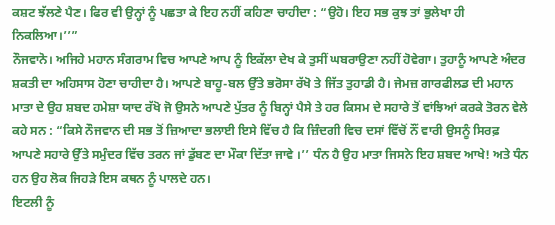ਕਸ਼ਟ ਝੱਲਣੇ ਪੈਣ। ਫਿਰ ਵੀ ਉਨ੍ਹਾਂ ਨੂੰ ਪਛਤਾ ਕੇ ਇਹ ਨਹੀਂ ਕਹਿਣਾ ਚਾਹੀਦਾ : “ਉਹੋ। ਇਹ ਸਭ ਕੁਝ ਤਾਂ ਭੁਲੇਖਾ ਹੀ ਨਿਕਲਿਆ।’’”
ਨੌਜਵਾਨੋ। ਅਜਿਹੇ ਮਹਾਨ ਸੰਗਰਾਮ ਵਿਚ ਆਪਣੇ ਆਪ ਨੂੰ ਇਕੱਲਾ ਦੇਖ ਕੇ ਤੁਸੀਂ ਘਬਰਾਉਣਾ ਨਹੀਂ ਹੋਵੇਗਾ। ਤੁਹਾਨੂੰ ਆਪਣੇ ਅੰਦਰ ਸ਼ਕਤੀ ਦਾ ਅਹਿਸਾਸ ਹੋਣਾ ਚਾਹੀਦਾ ਹੈ। ਆਪਣੇ ਬਾਹੂ-ਬਲ ਉੱਤੇ ਭਰੋਸਾ ਰੱਖੋ ਤੇ ਜਿੱਤ ਤੁਹਾਡੀ ਹੈ। ਜੇਮਜ਼ ਗਾਰਫੀਲਡ ਦੀ ਮਹਾਨ ਮਾਤਾ ਦੇ ਉਹ ਸ਼ਬਦ ਹਮੇਸ਼ਾ ਯਾਦ ਰੱਖੋ ਜੋ ਉਸਨੇ ਆਪਣੇ ਪੁੱਤਰ ਨੂੰ ਬਿਨ੍ਹਾਂ ਪੈਸੇ ਤੇ ਹਰ ਕਿਸਮ ਦੇ ਸਹਾਰੇ ਤੋਂ ਵਾਂਝਿਆਂ ਕਰਕੇ ਤੋਰਨ ਵੇਲੇ ਕਹੇ ਸਨ : “ਕਿਸੇ ਨੌਜਵਾਨ ਦੀ ਸਭ ਤੋਂ ਜ਼ਿਆਦਾ ਭਲਾਈ ਇਸੇ ਵਿੱਚ ਹੈ ਕਿ ਜ਼ਿੰਦਗੀ ਵਿਚ ਦਸਾਂ ਵਿੱਚੋਂ ਨੌਂ ਵਾਰੀ ਉਸਨੂੰ ਸਿਰਫ਼ ਆਪਣੇ ਸਹਾਰੇ ਉੱਤੇ ਸਮੁੰਦਰ ਵਿੱਚ ਤਰਨ ਜਾਂ ਡੁੱਬਣ ਦਾ ਮੌਕਾ ਦਿੱਤਾ ਜਾਵੇ ।’’ ਧੰਨ ਹੈ ਉਹ ਮਾਤਾ ਜਿਸਨੇ ਇਹ ਸ਼ਬਦ ਆਖੇ! ਅਤੇ ਧੰਨ ਹਨ ਉਹ ਲੋਕ ਜਿਹੜੇ ਇਸ ਕਥਨ ਨੂੰ ਪਾਲਦੇ ਹਨ।
ਇਟਲੀ ਨੂੰ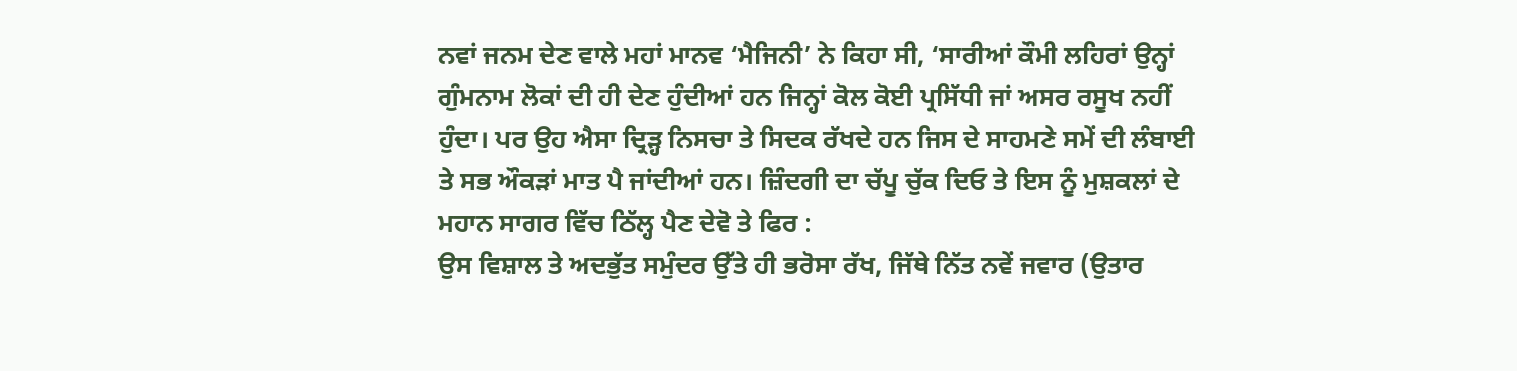ਨਵਾਂ ਜਨਮ ਦੇਣ ਵਾਲੇ ਮਹਾਂ ਮਾਨਵ ‘ਮੈਜਿਨੀ’ ਨੇ ਕਿਹਾ ਸੀ, ‘ਸਾਰੀਆਂ ਕੌਮੀ ਲਹਿਰਾਂ ਉਨ੍ਹਾਂ ਗੁੰਮਨਾਮ ਲੋਕਾਂ ਦੀ ਹੀ ਦੇਣ ਹੁੰਦੀਆਂ ਹਨ ਜਿਨ੍ਹਾਂ ਕੋਲ ਕੋਈ ਪ੍ਰਸਿੱਧੀ ਜਾਂ ਅਸਰ ਰਸੂਖ ਨਹੀਂ ਹੁੰਦਾ। ਪਰ ਉਹ ਐਸਾ ਦ੍ਰਿੜ੍ਹ ਨਿਸਚਾ ਤੇ ਸਿਦਕ ਰੱਖਦੇ ਹਨ ਜਿਸ ਦੇ ਸਾਹਮਣੇ ਸਮੇਂ ਦੀ ਲੰਬਾਈ ਤੇ ਸਭ ਔਕੜਾਂ ਮਾਤ ਪੈ ਜਾਂਦੀਆਂ ਹਨ। ਜ਼ਿੰਦਗੀ ਦਾ ਚੱਪੂ ਚੁੱਕ ਦਿਓ ਤੇ ਇਸ ਨੂੰ ਮੁਸ਼ਕਲਾਂ ਦੇ ਮਹਾਨ ਸਾਗਰ ਵਿੱਚ ਠਿੱਲ੍ਹ ਪੈਣ ਦੇਵੋ ਤੇ ਫਿਰ :
ਉਸ ਵਿਸ਼ਾਲ ਤੇ ਅਦਭੁੱਤ ਸਮੁੰਦਰ ਉੱਤੇ ਹੀ ਭਰੋਸਾ ਰੱਖ, ਜਿੱਥੇ ਨਿੱਤ ਨਵੇਂ ਜਵਾਰ (ਉਤਾਰ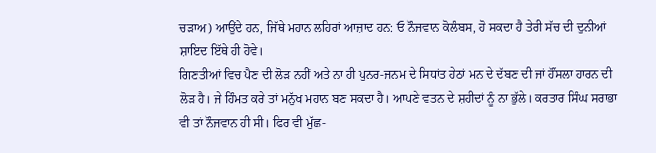ਚੜਾਅ) ਆਉਂਦੇ ਹਨ, ਜਿੱਥੇ ਮਹਾਨ ਲਹਿਰਾਂ ਆਜ਼ਾਦ ਹਨ: ਓ ਨੌਜਵਾਨ ਕੋਲੰਬਸ, ਹੋ ਸਕਦਾ ਹੈ ਤੇਰੀ ਸੱਚ ਦੀ ਦੁਨੀਆਂ ਸ਼ਾਇਦ ਇੱਥੇ ਹੀ ਹੋਵੇ।
ਗਿਣਤੀਆਂ ਵਿਚ ਪੈਣ ਦੀ ਲੋੜ ਨਹੀਂ ਅਤੇ ਨਾ ਹੀ ਪੁਨਰ-ਜਨਮ ਦੇ ਸਿਧਾਂਤ ਹੇਠਾਂ ਮਨ ਦੇ ਦੱਬਣ ਦੀ ਜਾਂ ਹੌਂਸਲਾ ਹਾਰਨ ਦੀ ਲੋੜ ਹੈ। ਜੇ ਹਿੰਮਤ ਕਰੇ ਤਾਂ ਮਨੁੱਖ ਮਹਾਨ ਬਣ ਸਕਦਾ ਹੈ। ਆਪਣੇ ਵਤਨ ਦੇ ਸ਼ਹੀਦਾਂ ਨੂੰ ਨਾ ਭੁੱਲੇ। ਕਰਤਾਰ ਸਿੰਘ ਸਰਾਭਾ ਵੀ ਤਾਂ ਨੌਜਵਾਨ ਹੀ ਸੀ। ਫਿਰ ਵੀ ਮੁੱਛ-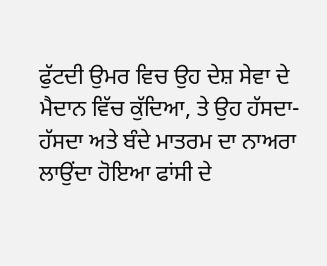ਫੁੱਟਦੀ ਉਮਰ ਵਿਚ ਉਹ ਦੇਸ਼ ਸੇਵਾ ਦੇ ਮੈਦਾਨ ਵਿੱਚ ਕੁੱਦਿਆ, ਤੇ ਉਹ ਹੱਸਦਾ-ਹੱਸਦਾ ਅਤੇ ਬੰਦੇ ਮਾਤਰਮ ਦਾ ਨਾਅਰਾ ਲਾਉਂਦਾ ਹੋਇਆ ਫਾਂਸੀ ਦੇ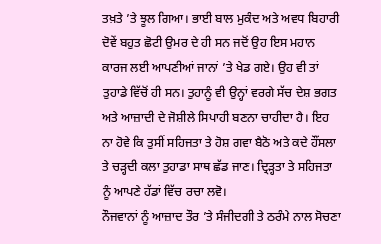ਤਖ਼ਤੇ ’ਤੇ ਝੂਲ ਗਿਆ। ਭਾਈ ਬਾਲ ਮੁਕੰਦ ਅਤੇ ਅਵਧ ਬਿਹਾਰੀ ਦੋਵੇਂ ਬਹੁਤ ਛੋਟੀ ਉਮਰ ਦੇ ਹੀ ਸਨ ਜਦੋਂ ਉਹ ਇਸ ਮਹਾਨ ਕਾਰਜ ਲਈ ਆਪਣੀਆਂ ਜਾਨਾਂ ’ਤੇ ਖੇਡ ਗਏ। ਉਹ ਵੀ ਤਾਂ ਤੁਹਾਡੇ ਵਿੱਚੋਂ ਹੀ ਸਨ। ਤੁਹਾਨੂੰ ਵੀ ਉਨ੍ਹਾਂ ਵਰਗੇ ਸੱਚ ਦੇਸ਼ ਭਗਤ ਅਤੇ ਆਜ਼ਾਦੀ ਦੇ ਜੋਸ਼ੀਲੇ ਸਿਪਾਹੀ ਬਣਨਾ ਚਾਹੀਦਾ ਹੈ। ਇਹ ਨਾ ਹੋਵੇ ਕਿ ਤੁਸੀਂ ਸਹਿਜਤਾ ਤੇ ਹੋਸ਼ ਗਵਾ ਬੈਠੋ ਅਤੇ ਕਦੇ ਹੌਂਸਲਾ ਤੇ ਚੜ੍ਹਦੀ ਕਲਾ ਤੁਹਾਡਾ ਸਾਥ ਛੱਡ ਜਾਣ। ਦ੍ਰਿੜ੍ਹਤਾ ਤੇ ਸਹਿਜਤਾ ਨੂੰ ਆਪਣੇ ਹੱਡਾਂ ਵਿੱਚ ਰਚਾ ਲਵੋ।
ਨੌਜਵਾਨਾਂ ਨੂੰ ਆਜ਼ਾਦ ਤੌਰ ’ਤੇ ਸੰਜੀਦਗੀ ਤੇ ਠਰੰਮੇ ਨਾਲ ਸੋਚਣਾ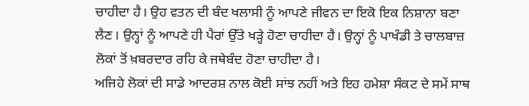ਚਾਹੀਦਾ ਹੈ। ਉਹ ਵਤਨ ਦੀ ਬੰਦ ਖਲਾਸੀ ਨੂੰ ਆਪਣੇ ਜੀਵਨ ਦਾ ਇਕੋ ਇਕ ਨਿਸ਼ਾਨਾ ਬਣਾ ਲੈਣ। ਉਨ੍ਹਾਂ ਨੂੰ ਆਪਣੇ ਹੀ ਪੈਰਾਂ ਉੱਤੇ ਖੜ੍ਹੇ ਹੋਣਾ ਚਾਹੀਦਾ ਹੈ। ਉਨ੍ਹਾਂ ਨੂੰ ਪਾਖੰਡੀ ਤੇ ਚਾਲਬਾਜ਼ ਲੋਕਾਂ ਤੋਂ ਖ਼ਬਰਦਾਰ ਰਹਿ ਕੇ ਜਥੇਬੰਦ ਹੋਣਾ ਚਾਹੀਦਾ ਹੈ।
ਅਜਿਹੇ ਲੋਕਾਂ ਦੀ ਸਾਡੇ ਆਦਰਸ਼ ਨਾਲ ਕੋਈ ਸਾਂਝ ਨਹੀਂ ਅਤੇ ਇਹ ਹਮੇਸ਼ਾ ਸੰਕਟ ਦੇ ਸਮੇਂ ਸਾਥ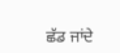ਛੱਡ ਜਾਂਦੇ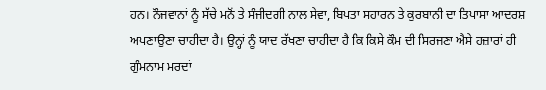ਹਨ। ਨੌਜਵਾਨਾਂ ਨੂੰ ਸੱਚੇ ਮਨੋਂ ਤੇ ਸੰਜੀਦਗੀ ਨਾਲ ਸੇਵਾ, ਬਿਪਤਾ ਸਹਾਰਨ ਤੇ ਕੁਰਬਾਨੀ ਦਾ ਤਿਪਾਸਾ ਆਦਰਸ਼ ਅਪਣਾਉਣਾ ਚਾਹੀਦਾ ਹੈ। ਉਨ੍ਹਾਂ ਨੂੰ ਯਾਦ ਰੱਖਣਾ ਚਾਹੀਦਾ ਹੈ ਕਿ ਕਿਸੇ ਕੌਮ ਦੀ ਸਿਰਜਣਾ ਐਸੇ ਹਜ਼ਾਰਾਂ ਹੀ ਗੁੰਮਨਾਮ ਮਰਦਾਂ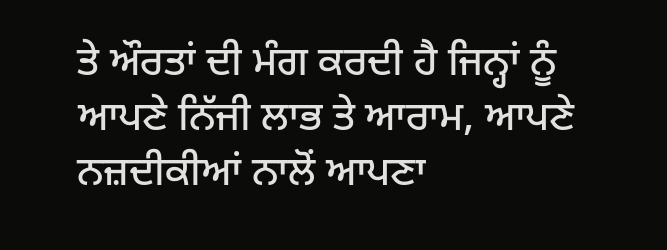ਤੇ ਔਰਤਾਂ ਦੀ ਮੰਗ ਕਰਦੀ ਹੈ ਜਿਨ੍ਹਾਂ ਨੂੰ ਆਪਣੇ ਨਿੱਜੀ ਲਾਭ ਤੇ ਆਰਾਮ, ਆਪਣੇ ਨਜ਼ਦੀਕੀਆਂ ਨਾਲੋਂ ਆਪਣਾ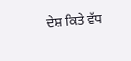ਦੇਸ਼ ਕਿਤੇ ਵੱਧ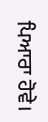ਪਿਆਰਾ ਹੋਵੇ।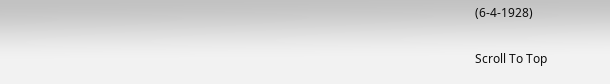(6-4-1928)

Scroll To Top